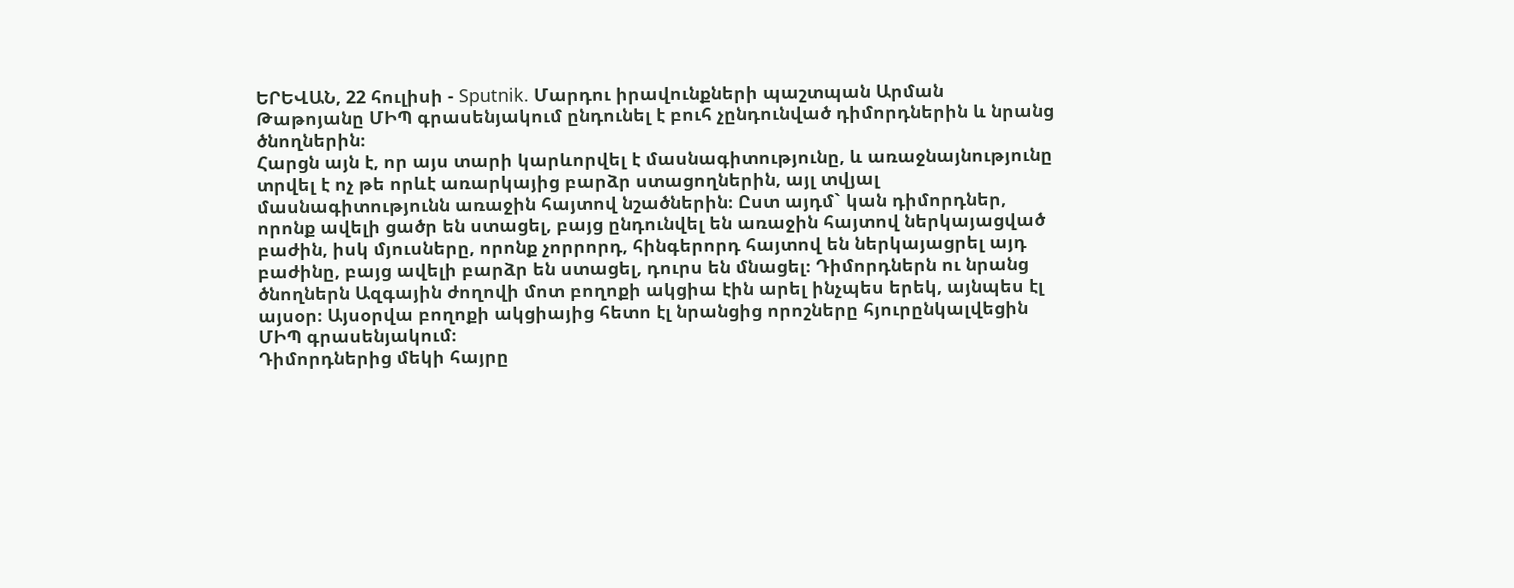ԵՐԵՎԱՆ, 22 հուլիսի - Sputnik. Մարդու իրավունքների պաշտպան Արման Թաթոյանը ՄԻՊ գրասենյակում ընդունել է բուհ չընդունված դիմորդներին և նրանց ծնողներին։
Հարցն այն է, որ այս տարի կարևորվել է մասնագիտությունը, և առաջնայնությունը տրվել է ոչ թե որևէ առարկայից բարձր ստացողներին, այլ տվյալ մասնագիտությունն առաջին հայտով նշածներին։ Ըստ այդմ` կան դիմորդներ, որոնք ավելի ցածր են ստացել, բայց ընդունվել են առաջին հայտով ներկայացված բաժին, իսկ մյուսները, որոնք չորրորդ, հինգերորդ հայտով են ներկայացրել այդ բաժինը, բայց ավելի բարձր են ստացել, դուրս են մնացել։ Դիմորդներն ու նրանց ծնողներն Ազգային ժողովի մոտ բողոքի ակցիա էին արել ինչպես երեկ, այնպես էլ այսօր։ Այսօրվա բողոքի ակցիայից հետո էլ նրանցից որոշները հյուրընկալվեցին ՄԻՊ գրասենյակում։
Դիմորդներից մեկի հայրը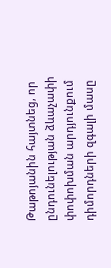Թաթոյանին հայտնեց, որ ընդունելության ձևաչափի փոփոխման արդյունքում դիմորդների զգալի մասը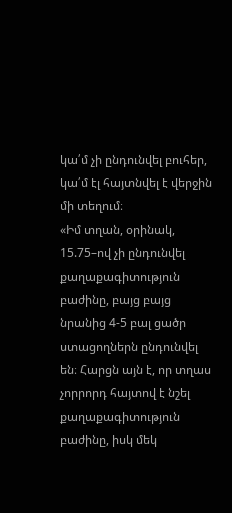կա՛մ չի ընդունվել բուհեր, կա՛մ էլ հայտնվել է վերջին մի տեղում։
«Իմ տղան, օրինակ, 15.75–ով չի ընդունվել քաղաքագիտություն բաժինը, բայց բայց նրանից 4-5 բալ ցածր ստացողներն ընդունվել են։ Հարցն այն է, որ տղաս չորրորդ հայտով է նշել քաղաքագիտություն բաժինը, իսկ մեկ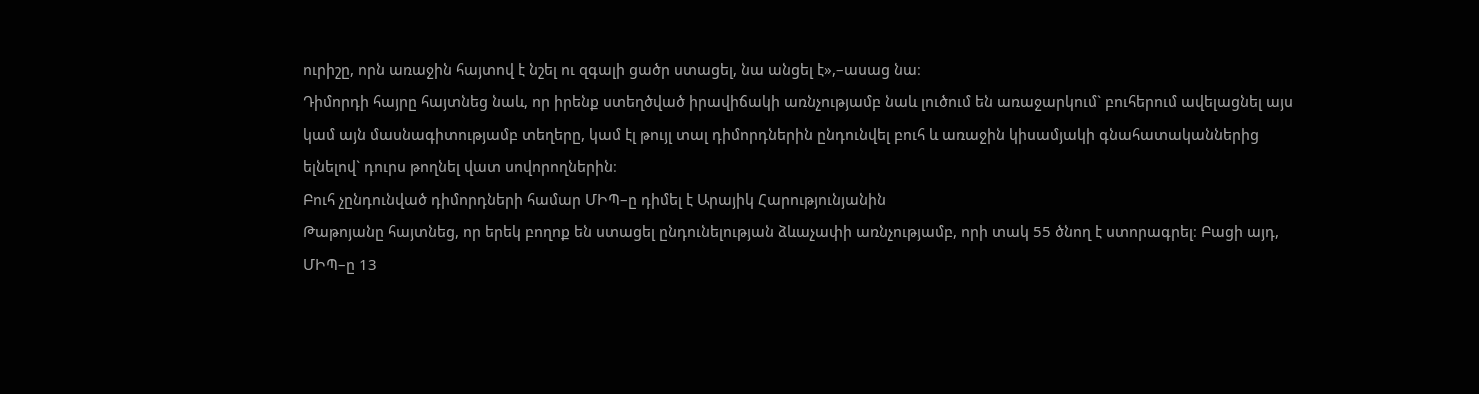ուրիշը, որն առաջին հայտով է նշել ու զգալի ցածր ստացել, նա անցել է»,–ասաց նա։
Դիմորդի հայրը հայտնեց նաև, որ իրենք ստեղծված իրավիճակի առնչությամբ նաև լուծում են առաջարկում` բուհերում ավելացնել այս կամ այն մասնագիտությամբ տեղերը, կամ էլ թույլ տալ դիմորդներին ընդունվել բուհ և առաջին կիսամյակի գնահատականներից ելնելով` դուրս թողնել վատ սովորողներին։
Բուհ չընդունված դիմորդների համար ՄԻՊ–ը դիմել է Արայիկ Հարությունյանին
Թաթոյանը հայտնեց, որ երեկ բողոք են ստացել ընդունելության ձևաչափի առնչությամբ, որի տակ 55 ծնող է ստորագրել։ Բացի այդ, ՄԻՊ–ը 13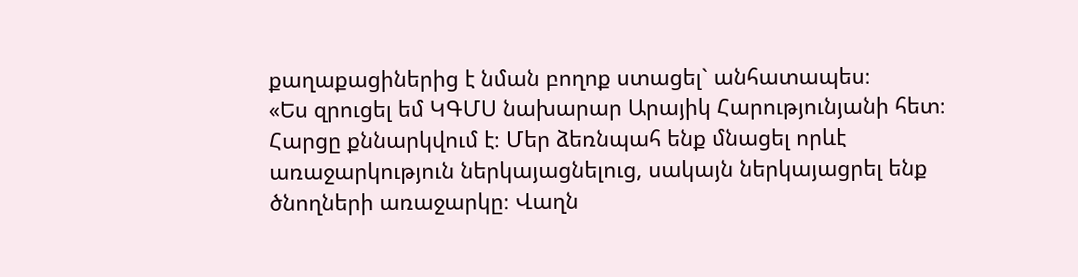քաղաքացիներից է նման բողոք ստացել` անհատապես։
«Ես զրուցել եմ ԿԳՄՍ նախարար Արայիկ Հարությունյանի հետ։ Հարցը քննարկվում է։ Մեր ձեռնպահ ենք մնացել որևէ առաջարկություն ներկայացնելուց, սակայն ներկայացրել ենք ծնողների առաջարկը։ Վաղն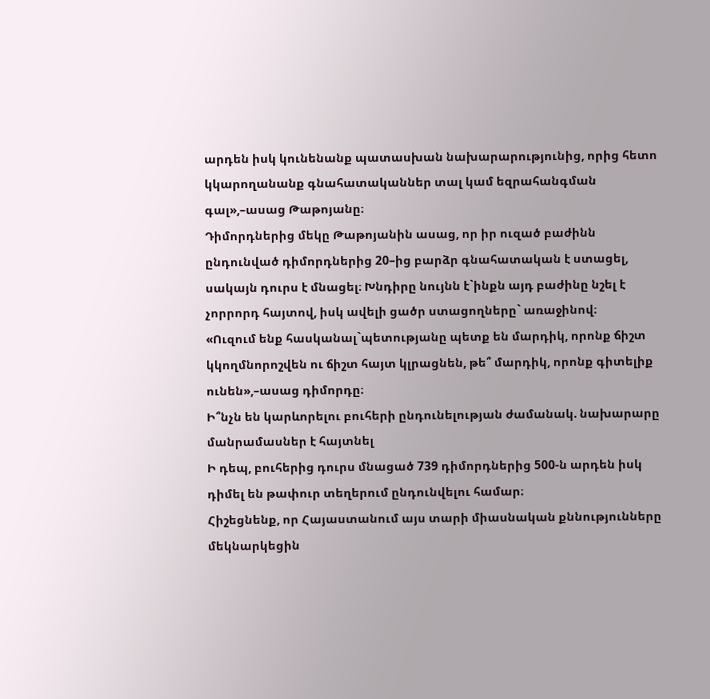արդեն իսկ կունենանք պատասխան նախարարությունից, որից հետո կկարողանանք գնահատականներ տալ կամ եզրահանգման գալ»,–ասաց Թաթոյանը։
Դիմորդներից մեկը Թաթոյանին ասաց, որ իր ուզած բաժինն ընդունված դիմորդներից 20–ից բարձր գնահատական է ստացել, սակայն դուրս է մնացել։ Խնդիրը նույնն է`ինքն այդ բաժինը նշել է չորրորդ հայտով, իսկ ավելի ցածր ստացողները` առաջինով։
«Ուզում ենք հասկանալ`պետությանը պետք են մարդիկ, որոնք ճիշտ կկողմնորոշվեն ու ճիշտ հայտ կլրացնեն, թե՞ մարդիկ, որոնք գիտելիք ունեն»,–ասաց դիմորդը։
Ի՞նչն են կարևորելու բուհերի ընդունելության ժամանակ. նախարարը մանրամասներ է հայտնել
Ի դեպ, բուհերից դուրս մնացած 739 դիմորդներից 500-ն արդեն իսկ դիմել են թափուր տեղերում ընդունվելու համար։
Հիշեցնենք, որ Հայաստանում այս տարի միասնական քննությունները մեկնարկեցին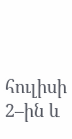հուլիսի 2–ին և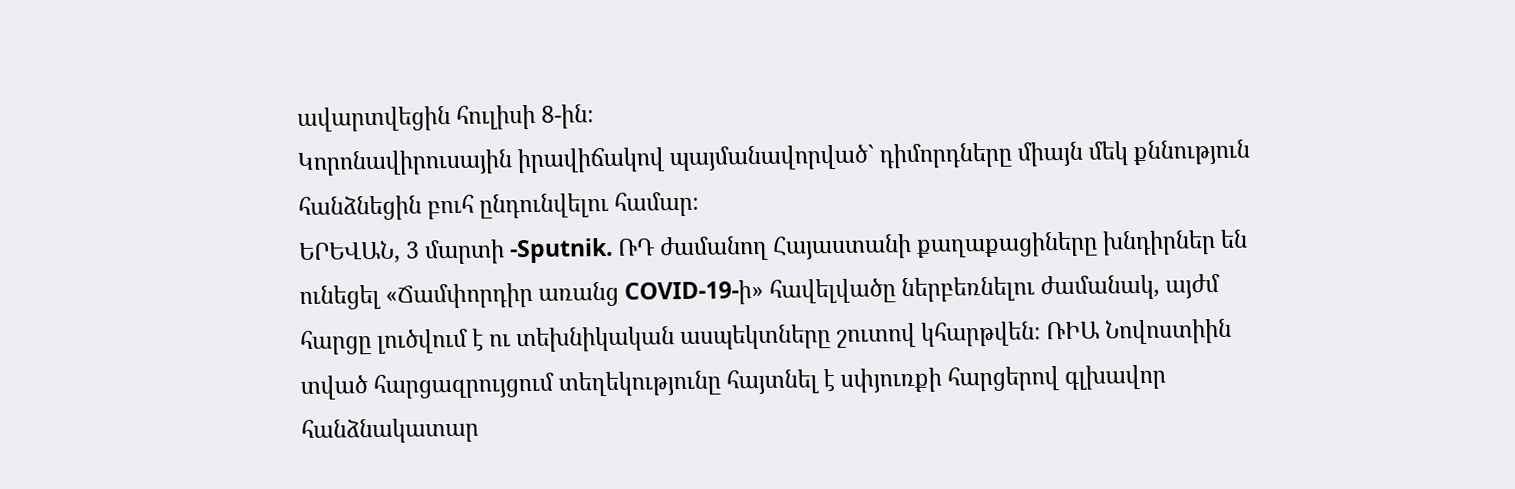ավարտվեցին հուլիսի 8-ին։
Կորոնավիրուսային իրավիճակով պայմանավորված` դիմորդները միայն մեկ քննություն հանձնեցին բուհ ընդունվելու համար։
ԵՐԵՎԱՆ, 3 մարտի -Sputnik. ՌԴ ժամանող Հայաստանի քաղաքացիները խնդիրներ են ունեցել «Ճամփորդիր առանց COVID-19-ի» հավելվածը ներբեռնելու ժամանակ, այժմ հարցը լուծվում է ու տեխնիկական ասպեկտները շուտով կհարթվեն։ ՌԻԱ Նովոստիին տված հարցազրույցում տեղեկությունը հայտնել է սփյուռքի հարցերով գլխավոր հանձնակատար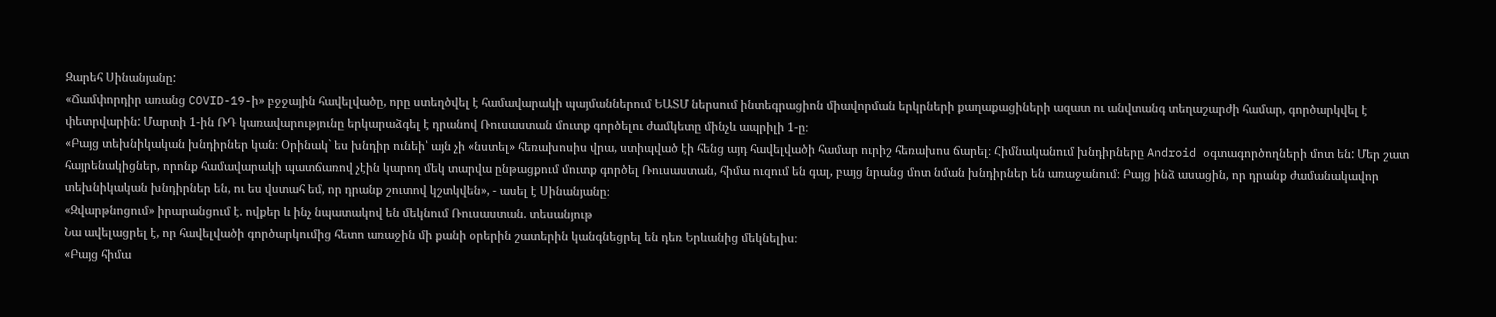Զարեհ Սինանյանը:
«Ճամփորդիր առանց COVID-19-ի» բջջային հավելվածը, որը ստեղծվել է համավարակի պայմաններում ԵԱՏՄ ներսում ինտեգրացիոն միավորման երկրների քաղաքացիների ազատ ու անվտանգ տեղաշարժի համար, գործարկվել է փետրվարին: Մարտի 1-ին ՌԴ կառավարությունը երկարաձգել է դրանով Ռուսաստան մուտք գործելու ժամկետը մինչև ապրիլի 1-ը։
«Բայց տեխնիկական խնդիրներ կան։ Օրինակ` ես խնդիր ունեի՝ այն չի «նստել» հեռախոսիս վրա, ստիպված էի հենց այդ հավելվածի համար ուրիշ հեռախոս ճարել։ Հիմնականում խնդիրները Android օգտագործողների մոտ են: Մեր շատ հայրենակիցներ, որոնք համավարակի պատճառով չէին կարող մեկ տարվա ընթացքում մուտք գործել Ռուսաստան, հիմա ուզում են գալ, բայց նրանց մոտ նման խնդիրներ են առաջանում։ Բայց ինձ ասացին, որ դրանք ժամանակավոր տեխնիկական խնդիրներ են, ու ես վստահ եմ, որ դրանք շուտով կշտկվեն», - ասել է Սինանյանը։
«Զվարթնոցում» իրարանցում է. ովքեր և ինչ նպատակով են մեկնում Ռուսաստան. տեսանյութ
Նա ավելացրել է, որ հավելվածի գործարկումից հետո առաջին մի քանի օրերին շատերին կանգնեցրել են դեռ Երևանից մեկնելիս։
«Բայց հիմա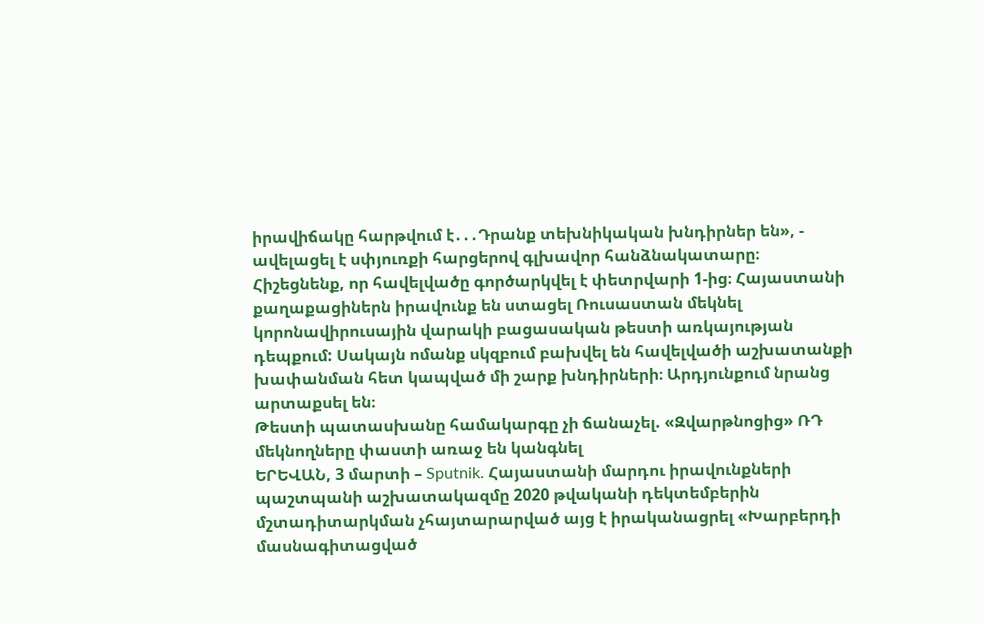իրավիճակը հարթվում է․․․Դրանք տեխնիկական խնդիրներ են», - ավելացել է սփյուռքի հարցերով գլխավոր հանձնակատարը։
Հիշեցնենք, որ հավելվածը գործարկվել է փետրվարի 1-ից։ Հայաստանի քաղաքացիներն իրավունք են ստացել Ռուսաստան մեկնել կորոնավիրուսային վարակի բացասական թեստի առկայության դեպքում: Սակայն ոմանք սկզբում բախվել են հավելվածի աշխատանքի խափանման հետ կապված մի շարք խնդիրների։ Արդյունքում նրանց արտաքսել են։
Թեստի պատասխանը համակարգը չի ճանաչել. «Զվարթնոցից» ՌԴ մեկնողները փաստի առաջ են կանգնել
ԵՐԵՎԱՆ, 3 մարտի – Sputnik. Հայաստանի մարդու իրավունքների պաշտպանի աշխատակազմը 2020 թվականի դեկտեմբերին մշտադիտարկման չհայտարարված այց է իրականացրել «Խարբերդի մասնագիտացված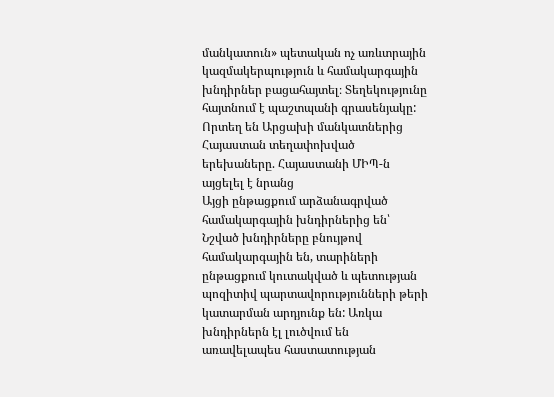մանկատուն» պետական ոչ առևտրային կազմակերպություն և համակարգային խնդիրներ բացահայտել։ Տեղեկությունը հայտնում է պաշտպանի գրասենյակը:
Որտեղ են Արցախի մանկատներից Հայաստան տեղափոխված երեխաները. Հայաստանի ՄԻՊ-ն այցելել է նրանց
Այցի ընթացքում արձանագրված համակարգային խնդիրներից են՝
Նշված խնդիրները բնույթով համակարգային են, տարիների ընթացքում կուտակված և պետության պոզիտիվ պարտավորությունների թերի կատարման արդյունք են: Առկա խնդիրներն էլ լուծվում են առավելապես հաստատության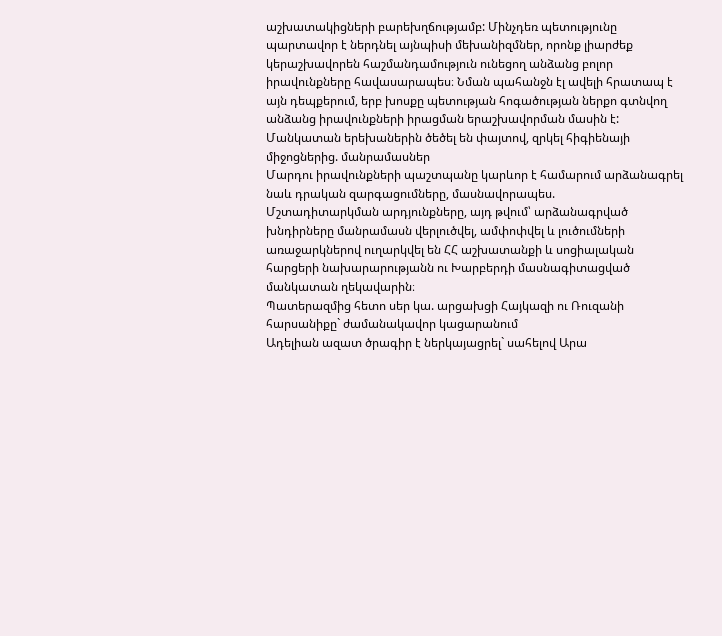աշխատակիցների բարեխղճությամբ: Մինչդեռ պետությունը պարտավոր է ներդնել այնպիսի մեխանիզմներ, որոնք լիարժեք կերաշխավորեն հաշմանդամություն ունեցող անձանց բոլոր իրավունքները հավասարապես։ Նման պահանջն էլ ավելի հրատապ է այն դեպքերում, երբ խոսքը պետության հոգածության ներքո գտնվող անձանց իրավունքների իրացման երաշխավորման մասին է:
Մանկատան երեխաներին ծեծել են փայտով, զրկել հիգիենայի միջոցներից. մանրամասներ
Մարդու իրավունքների պաշտպանը կարևոր է համարում արձանագրել նաև դրական զարգացումները, մասնավորապես.
Մշտադիտարկման արդյունքները, այդ թվում՝ արձանագրված խնդիրները մանրամասն վերլուծվել, ամփոփվել և լուծումների առաջարկներով ուղարկվել են ՀՀ աշխատանքի և սոցիալական հարցերի նախարարությանն ու Խարբերդի մասնագիտացված մանկատան ղեկավարին։
Պատերազմից հետո սեր կա. արցախցի Հայկազի ու Ռուզանի հարսանիքը` ժամանակավոր կացարանում
Ադելիան ազատ ծրագիր է ներկայացրել` սահելով Արա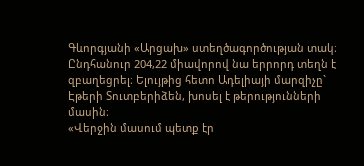Գևորգյանի «Արցախ» ստեղծագործության տակ։ Ընդհանուր 204,22 միավորով նա երրորդ տեղն է զբաղեցրել։ Ելույթից հետո Ադելիայի մարզիչը` Էթերի Տուտբերիձեն, խոսել է թերությունների մասին։
«Վերջին մասում պետք էր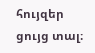հույզեր ցույց տալ։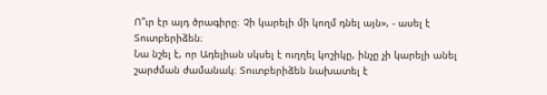Ո՞ւր էր այդ ծրագիրը։ Չի կարելի մի կողմ դնել այն», - ասել է Տուտբերիձեն։
Նա նշել է, որ Ադելիան սկսել է ուղղել կոշիկը, ինչը չի կարելի անել շարժման ժամանակ։ Տուտբերիձեն նախատել է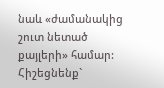նաև «ժամանակից շուտ նետած քայլերի» համար:
Հիշեցնենք`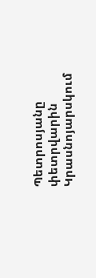Պետրոսյանը փետրվարին Կրասնոյարսկում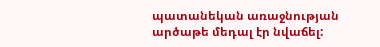պատանեկան առաջնության արծաթե մեդալ էր նվաճել: